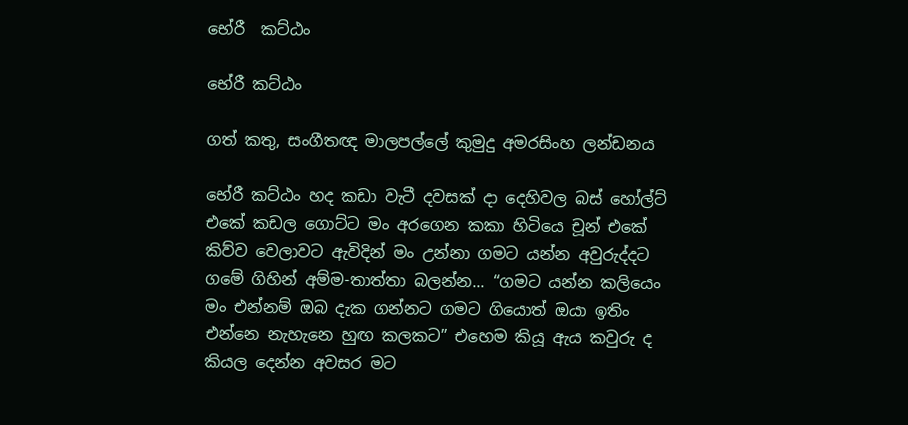භේරී  කට්ඨං

භේරී කට්ඨං

ගත් කතු, සංගීතඥ මාලපල්ලේ කුමුදු අමරසිංහ ලන්ඩනය

භේරී කට්ඨං හද කඩා වැටී දවසක් දා දෙහිවල බස් හෝල්ට් එකේ කඩල ගොට්ට මං අරගෙන කකා හිටියෙ චූන් එකේ කිව්ව වෙලාවට ඇවිදින් මං උන්නා ගමට යන්න අවුරුද්දට ගමේ ගිහින් අම්ම-තාත්තා බලන්න... “ගමට යන්න කලියෙං මං එන්නම් ඔබ දැක ගන්නට ගමට ගියොත් ඔයා ඉතිං එන්නෙ නැහැනෙ හුඟ කලකට” එහෙම කියූ ඇය කවුරු ද කියල දෙන්න අවසර මට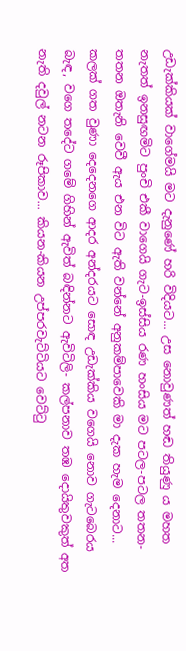උඩැක්කියක් වාගේමයි මට දැනුණේ හරි විදියට... උස නොවුණත් හඬ තියුණු ය මහත නැතත් ඉනසුඟමිට පුංචි එකී වාගෙයි ගැට-ඉස්සිය රණ හංසිය මට පටල-පටල තතන-තතන ඔතැනි වෙවී ඇය එන විට ඇති වන්නේ අනුකම්පාවෙකි මා දැක හැම දෙනාට... කලක් ගත වුණා දෙදෙනගෙ ආදර අන්දරයට සොඳ උඩැක්කිය වගෙයි නොව ගැටබෙරය බැඳ, වගෙ තදේට ගමේ ගිහින් ඇවිත් බඳින්නට ඇවිටිලි- කල්පනාව තඹ දොයිතුවකුත් අත නැති දවුල් නටන රූපිකාව... කියන-කියන උප්පරවැට්ටියට වෙට්ටු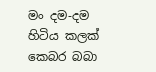මං දම-දම හිටිය කලක් කෙබර බබා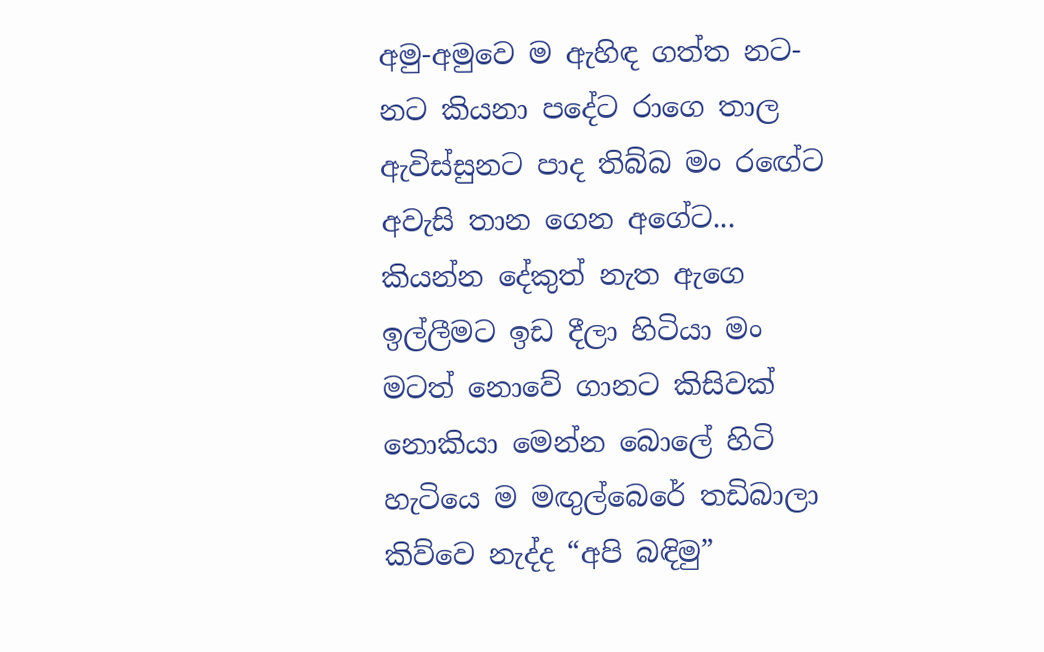අමු-අමුවෙ ම ඇහිඳ ගත්ත නට-නට කියනා පදේට රාගෙ තාල ඇවිස්සුනට පාද තිබ්බ මං රඟේට අවැසි තාන ගෙන අගේට... කියන්න දේකුත් නැත ඇගෙ ඉල්ලීමට ඉඩ දීලා හිටියා මං මටත් නොවේ ගානට කිසිවක් නොකියා මෙන්න බොලේ හිටි හැටියෙ ම මඟුල්බෙරේ තඩිබාලා කිව්වෙ නැද්ද “අපි බඳිමු”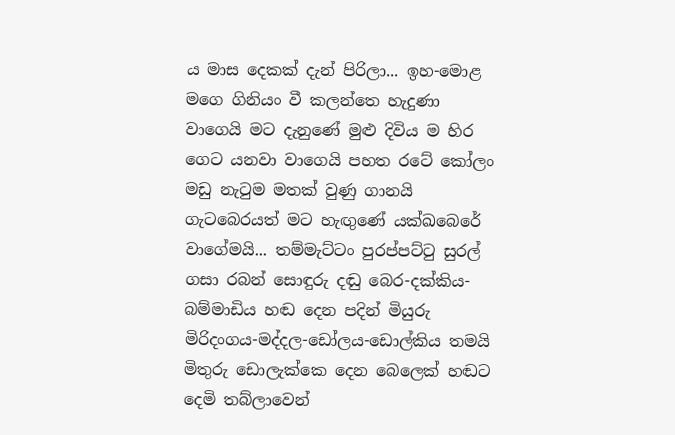ය මාස දෙකක් දැන් පිරිලා... ඉහ-මොළ මගෙ ගිනියං වී කලන්තෙ හැදුණා වාගෙයි මට දැනුණේ මුළු දිවිය ම හිර ගෙට යනවා වාගෙයි පහත රටේ කෝලං මඩු නැටුම මතක් වුණු ගානයි ගැටබෙරයත් මට හැඟුණේ යක්ඛබෙරේ වාගේමයි... තම්මැට්ටං පුරප්පට්ටු සුරල් ගසා රබන් සොඳුරු දඬු බෙර-දක්කිය-බම්මාඩිය හඬ දෙන පදින් මියුරු මිරිදංගය-මද්දල-ඩෝලය-ඩොල්කිය තමයි මිතුරු ඩොලැක්කෙ දෙන බෙලෙක් හඬට දෙමි තබ්ලාවෙන්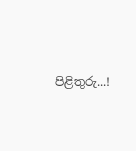පිළිතුරු...!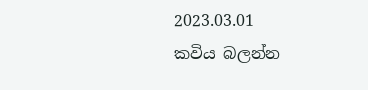2023.03.01
කවිය බලන්න